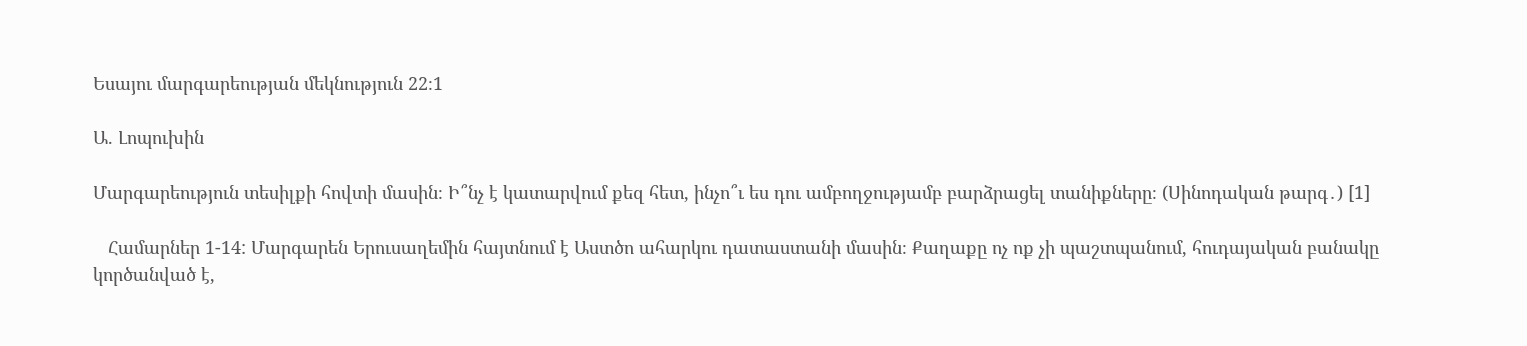Եսայու մարգարեության մեկնություն 22։1

Ա. Լոպուխին

Մարգարեություն տեսիլքի հովտի մասին։ Ի՞նչ է կատարվում քեզ հետ, ինչո՞ւ ես դու ամբողջությամբ բարձրացել տանիքները։ (Սինոդական թարգ․) [1]

   Համարներ 1-14: Մարգարեն Երուսաղեմին հայտնում է Աստծո ահարկու դատաստանի մասին։ Քաղաքը ոչ ոք չի պաշտպանում, հուդայական բանակը կործանված է,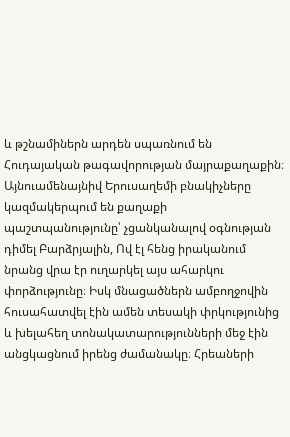և թշնամիներն արդեն սպառնում են Հուդայական թագավորության մայրաքաղաքին։ Այնուամենայնիվ Երուսաղեմի բնակիչները կազմակերպում են քաղաքի պաշտպանությունը՝ չցանկանալով օգնության դիմել Բարձրյալին, Ով էլ հենց իրականում նրանց վրա էր ուղարկել այս ահարկու փորձությունը։ Իսկ մնացածներն ամբողջովին հուսահատվել էին ամեն տեսակի փրկությունից և խելահեղ տոնակատարությունների մեջ էին անցկացնում իրենց ժամանակը։ Հրեաների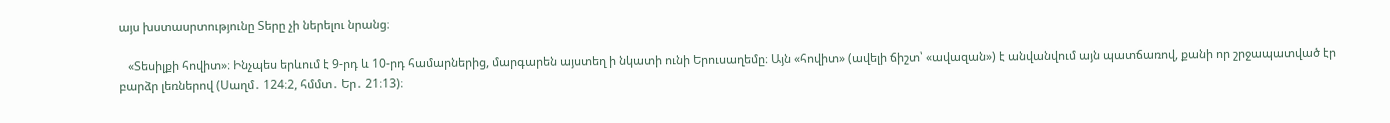այս խստասրտությունը Տերը չի ներելու նրանց։

   «Տեսիլքի հովիտ»։ Ինչպես երևում է 9-րդ և 10-րդ համարներից, մարգարեն այստեղ ի նկատի ունի Երուսաղեմը։ Այն «հովիտ» (ավելի ճիշտ՝ «ավազան») է անվանվում այն պատճառով, քանի որ շրջապատված էր բարձր լեռներով (Սաղմ․ 124։2, հմմտ․ Եր․ 21։13)։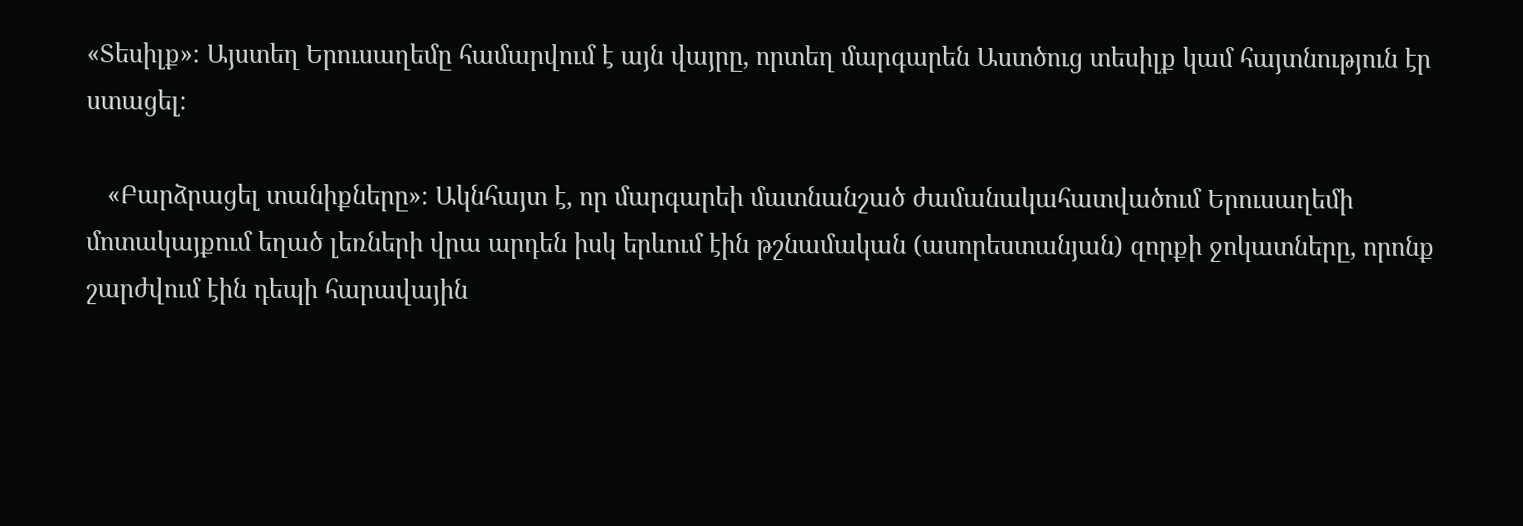«Տեսիլք»։ Այստեղ Երուսաղեմը համարվում է այն վայրը, որտեղ մարգարեն Աստծուց տեսիլք կամ հայտնություն էր ստացել։

   «Բարձրացել տանիքները»։ Ակնհայտ է, որ մարգարեի մատնանշած ժամանակահատվածում Երուսաղեմի մոտակայքում եղած լեռների վրա արդեն իսկ երևում էին թշնամական (ասորեստանյան) զորքի ջոկատները, որոնք շարժվում էին դեպի հարավային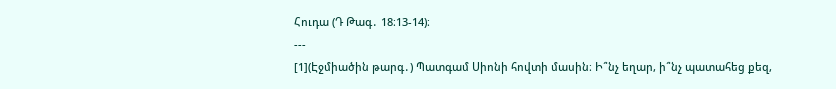Հուդա (Դ Թագ․ 18։13-14)։
---
[1](Էջմիածին թարգ․) Պատգամ Սիոնի հովտի մասին։ Ի՞նչ եղար, ի՞նչ պատահեց քեզ,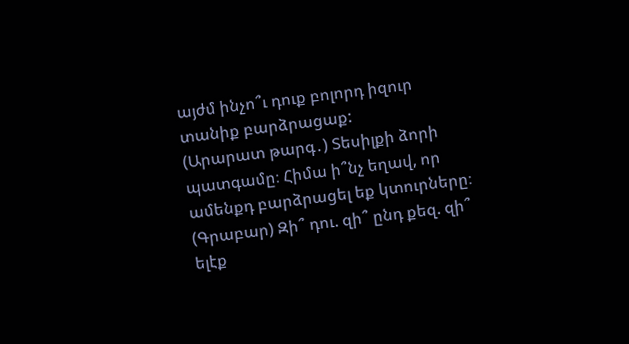այժմ ինչո՞ւ դուք բոլորդ իզուր տանիք բարձրացաք:
(Արարատ թարգ․) Տեսիլքի ձորի պատգամը։ Հիմա ի՞նչ եղավ, որ ամենքդ բարձրացել եք կտուրները։
(Գրաբար) Զի՞ դու. զի՞ ընդ քեզ. զի՞ ելէք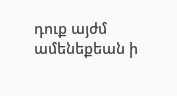դուք այժմ ամենեքեան ի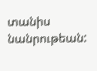տանիս նանրութեան: